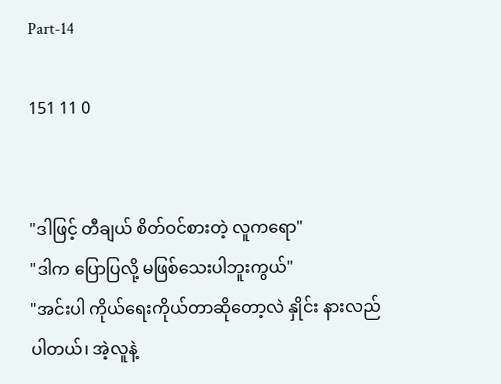Part-14

151 11 0


"ဒါဖြင့် တီချယ် စိတ်ဝင်စားတဲ့ လူကရော"
"ဒါက ပြောပြလို့ မဖြစ်သေးပါဘူးကွယ်"
"အင်းပါ ကိုယ်ရေးကိုယ်တာဆိုတော့လဲ နှိုင်း နားလည်
ပါတယ်၊ အဲ့လူနဲ့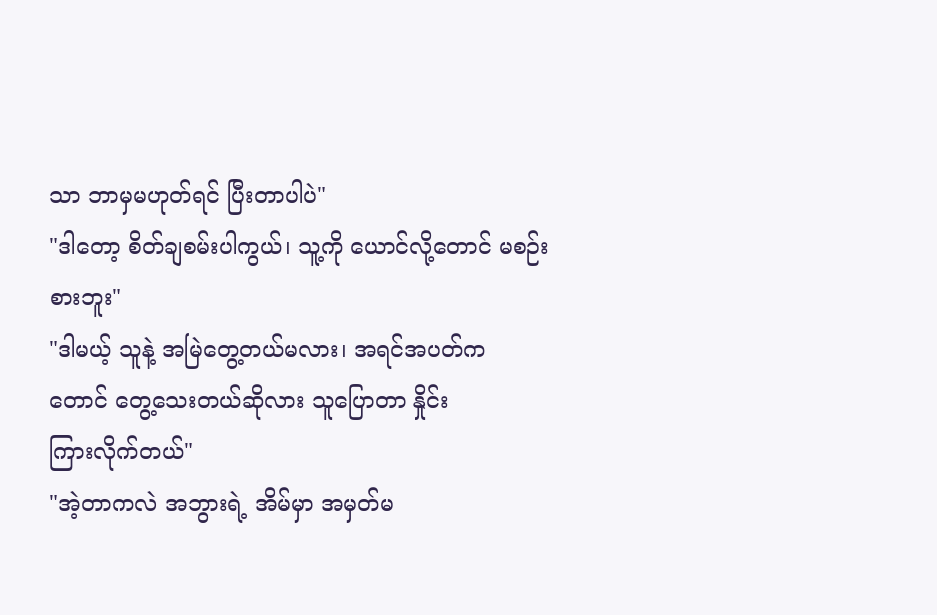သာ ဘာမှမဟုတ်ရင် ပြီးတာပါပဲ"
"ဒါတော့ စိတ်ချစမ်းပါကွယ်၊ သူ့ကို ယောင်လို့တောင် မစဉ်းစားဘူး"
"ဒါမယ့် သူနဲ့ အမြဲတွေ့တယ်မလား၊ အရင်အပတ်က
တောင် တွေ့သေးတယ်ဆိုလား သူပြောတာ နှိုင်း
ကြားလိုက်တယ်"
"အဲ့တာကလဲ အဘွားရဲ့ အိမ်မှာ အမှတ်မ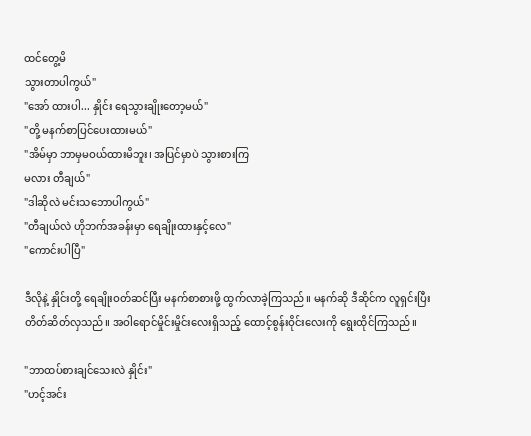ထင်တွေ့မိ
သွားတာပါကွယ်"
"အော် ထားပါ... နှိုင်း ရေသွားချိုးတော့မယ်"
"တို့ မနက်စာပြင်ပေးထားမယ်"
"အိမ်မှာ ဘာမှမဝယ်ထားမိဘူး၊ အပြင်မှာပဲ သွားစားကြ
မလား တီချယ်"
"ဒါဆိုလဲ မင်းသဘောပါကွယ်"
"တီချယ်လဲ ဟိုဘက်အခန်းမှာ ရေချိုးထားနှင့်လေ"
"ကောင်းပါပြီ"

ဒီလိုနဲ့ နှိုင်းတို့ ရေချိုးဝတ်ဆင်ပြီး မနက်စာစားဖို့ ထွက်လာခဲ့ကြသည်။ မနက်ဆို ဒီဆိုင်က လူရှင်းပြီး တိတ်ဆိတ်လှသည်။ အဝါရောင်မှိုင်းမှိုင်းလေးရှိသည့် ထောင့်စွန်းဝိုင်းလေးကို ရွေးထိုင်ကြသည်။

"ဘာထပ်စားချင်သေးလဲ နှိုင်း"
"ဟင့်အင်း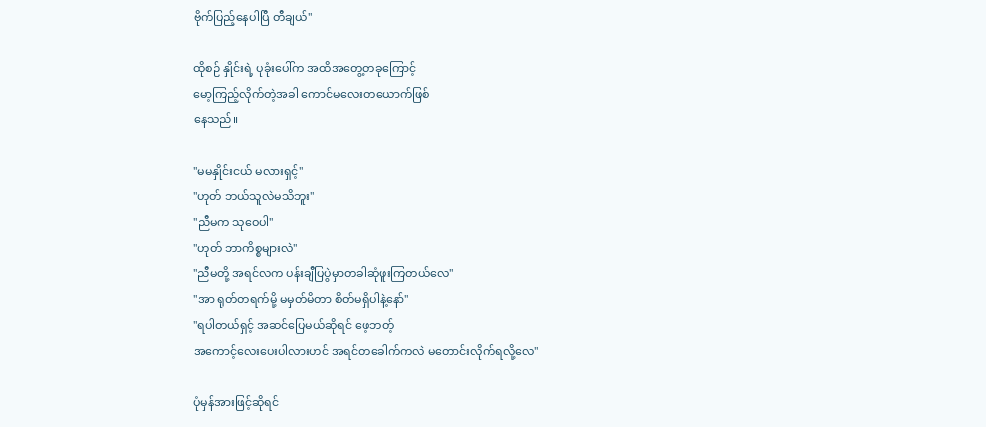ဗိုက်ပြည့်နေပါပြီ တီချယ်"

ထိုစဉ် နှိုင်းရဲ့ ပုခုံးပေါ်က အထိအတွေ့တခုကြောင့်
မော့ကြည့်လိုက်တဲ့အခါ ကောင်မလေးတယောက်ဖြစ်
နေသည်။

"မမနှိုင်းငယ် မလားရှင့်"
"ဟုတ် ဘယ်သူလဲမသိဘူး"
"ညီမက သုဝေပါ"
"ဟုတ် ဘာကိစ္စများလဲ"
"ညီမတို့ အရင်လက ပန်းချီပြပွဲမှာတခါဆုံဖူးကြတယ်လေ"
"အာ ရုတ်တရက်မို့ မမှတ်မိတာ စိတ်မရှိပါနဲ့နော်"
"ရပါတယ်ရှင့် အဆင်ပြေမယ်ဆိုရင် ဖေ့ဘတ့်
အကောင့်လေးပေးပါလားဟင် အရင်တခေါက်ကလဲ မတောင်းလိုက်ရလို့လေ"

ပုံမှန်အားဖြင့်ဆိုရင်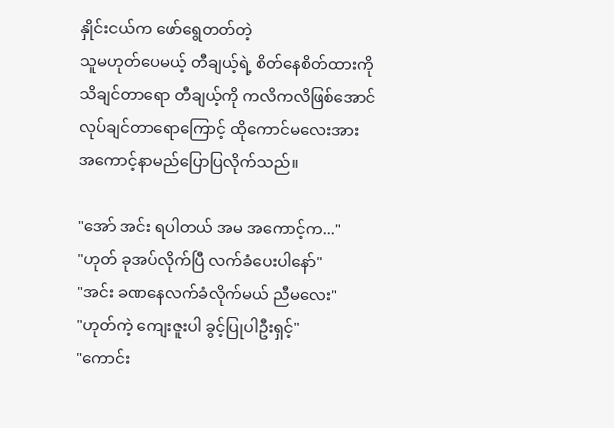နှိုင်းငယ်က ဖော်ရွေတတ်တဲ့
သူမဟုတ်ပေမယ့် တီချယ့်ရဲ့ စိတ်နေစိတ်ထားကို
သိချင်တာရော တီချယ့်ကို ကလိကလိဖြစ်အောင်
လုပ်ချင်တာရောကြောင့် ထိုကောင်မလေးအား
အကောင့်နာမည်ပြောပြလိုက်သည်။

"အော် အင်း ရပါတယ် အမ အကောင့်က..."
"ဟုတ် ခုအပ်လိုက်ပြီ လက်ခံပေးပါနော်"
"အင်း ခဏနေလက်ခံလိုက်မယ် ညီမလေး"
"ဟုတ်ကဲ့ ကျေးဇူးပါ ခွင့်ပြုပါဦးရှင့်"
"ကောင်း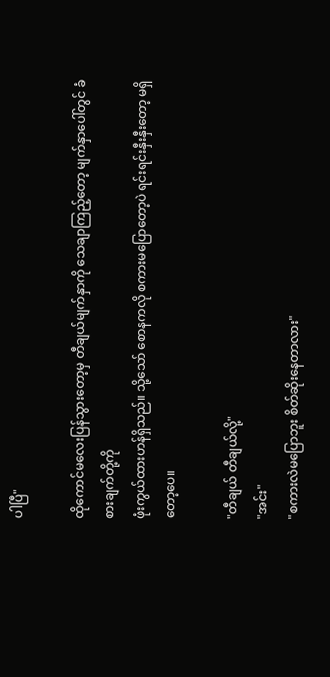ပါပြီ"

ထိုကောင်မလေးပြန်သွားတော့မှ တီချယ်မျက်နှာကို သေချာကြည့်တော့ မျက်နှာပေါ်တွင် ခံစားချက်တို့ကို
ဖုံးကွယ်ထားဟန်ရှိသည်။ သို့သော် စောနကလို စကားမပြောတော့ပဲ ရင်းရင်းနှီးနှီးတော့ မရှိတော့ပေ။

"တီချယ် တီချယ်လို့"
"အင်း"
"စကားလဲမပြောဘူး စိတ်ဆိုးနေတာလား"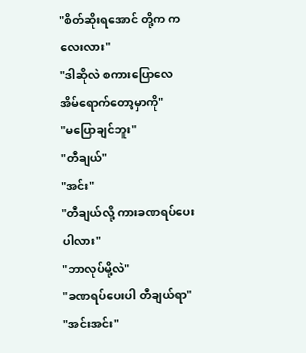"စိတ်ဆိုးရအောင် တို့က ကလေးလား"
"ဒါဆိုလဲ စကားပြောလေ အိမ်ရောက်တော့မှာကို"
"မပြောချင်ဘူး"
"တီချယ်"
"အင်း"
"တီချယ်လို့ ကားခဏရပ်ပေးပါလား"
"ဘာလုပ်မို့လဲ"
"ခဏရပ်ပေးပါ တီချယ်ရာ"
"အင်းအင်း"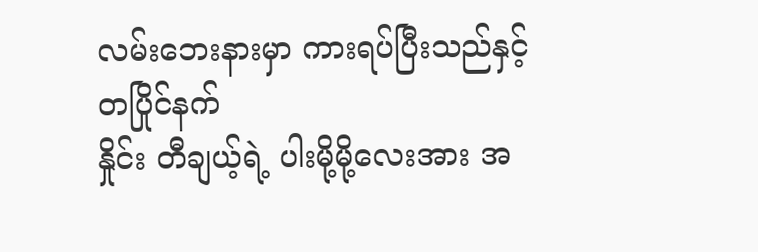လမ်းဘေးနားမှာ ကားရပ်ပြီးသည်နှင့် တပြိုင်နက်
နှိုင်း တီချယ့်ရဲ့ ပါးမို့မို့လေးအား အ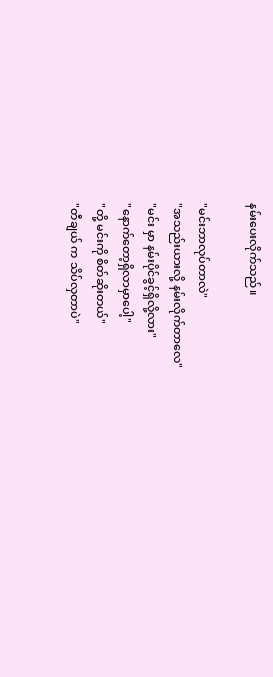နမ်းပေးလိုက်သည်။

"မင်းဘာလုပ်တာလဲ"
"အသည်းယားလို့ နမ်းလိုက်တာလေ"
"မင်း မှာ နမ်းပိုင်ခွင့်ရှိလို့လား"
"နောက်တော့ရှိလာမှာပေါ့"
"တို့ မင်းကို စိတ်ဆိုးတယ်"
"တီချယ် က သိပ်လှတာပဲ"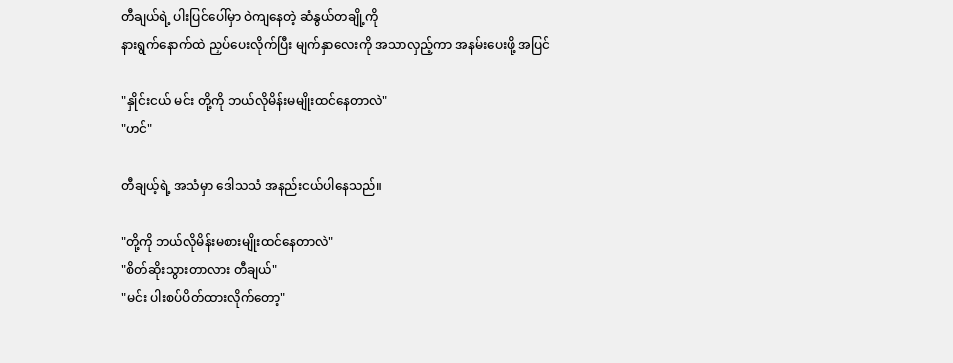တီချယ်ရဲ့ ပါးပြင်ပေါ်မှာ ဝဲကျနေတဲ့ ဆံနွယ်တချို့ကို
နားရွက်နောက်ထဲ ညှပ်ပေးလိုက်ပြီး မျက်နှာလေးကို အသာလှည့်ကာ အနမ်းပေးဖို့ အပြင်

"နှိုင်းငယ် မင်း တို့ကို ဘယ်လိုမိန်းမမျိုးထင်နေတာလဲ"
"ဟင်"

တီချယ့်ရဲ့ အသံမှာ ဒေါသသံ အနည်းငယ်ပါနေသည်။

"တို့ကို ဘယ်လိုမိန်းမစားမျိုးထင်နေတာလဲ"
"စိတ်ဆိုးသွားတာလား တီချယ်"
"မင်း ပါးစပ်ပိတ်ထားလိုက်တော့"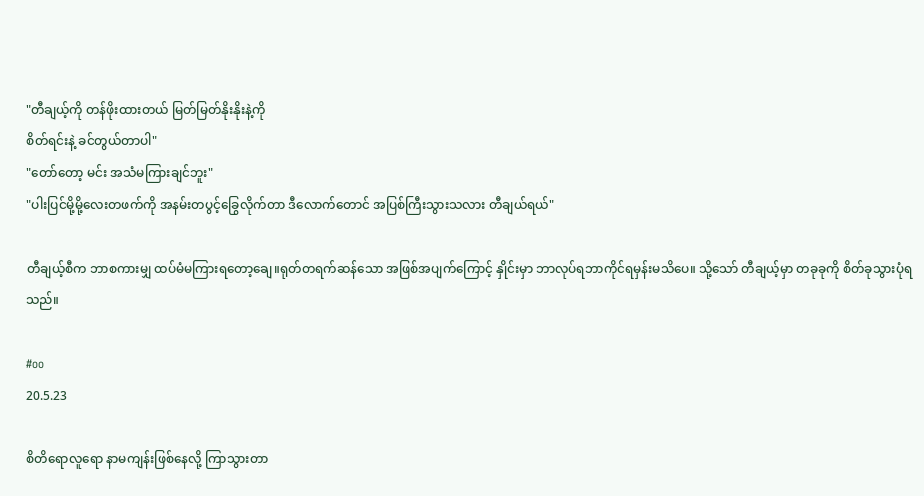"တီချယ့်ကို တန်ဖိုးထားတယ် မြတ်မြတ်နိုးနိုးနဲ့ကို
စိတ်ရင်းနဲ့ ခင်တွယ်တာပါ"
"တော်တော့ မင်း အသံမကြားချင်ဘူး"
"ပါးပြင်မို့မို့လေးတဖက်ကို အနမ်းတပွင့်ခြွေလိုက်တာ ဒီလောက်တောင် အပြစ်ကြီးသွားသလား တီချယ်ရယ်"

တီချယ့်စီက ဘာစကားမျှ ထပ်မံမကြားရတော့ချေ။ရုတ်တရက်ဆန်သော အဖြစ်အပျက်ကြောင့် နှိုင်းမှာ ဘာလုပ်ရဘာကိုင်ရမှန်းမသိပေ။ သို့သော် တီချယ့်မှာ တခုခုကို စိတ်ခုသွားပုံရသည်။

#oo
20.5.23

စိတိရောလူရော နာမကျန်းဖြစ်နေလို့ ကြာသွားတာ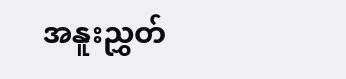အနူးညွှတ်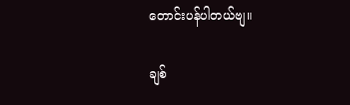တောင်းပန်ပါတယ်ဗျ။

ချစ်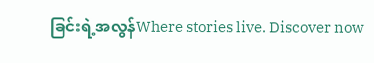ခြင်းရဲ့အလွန်Where stories live. Discover now